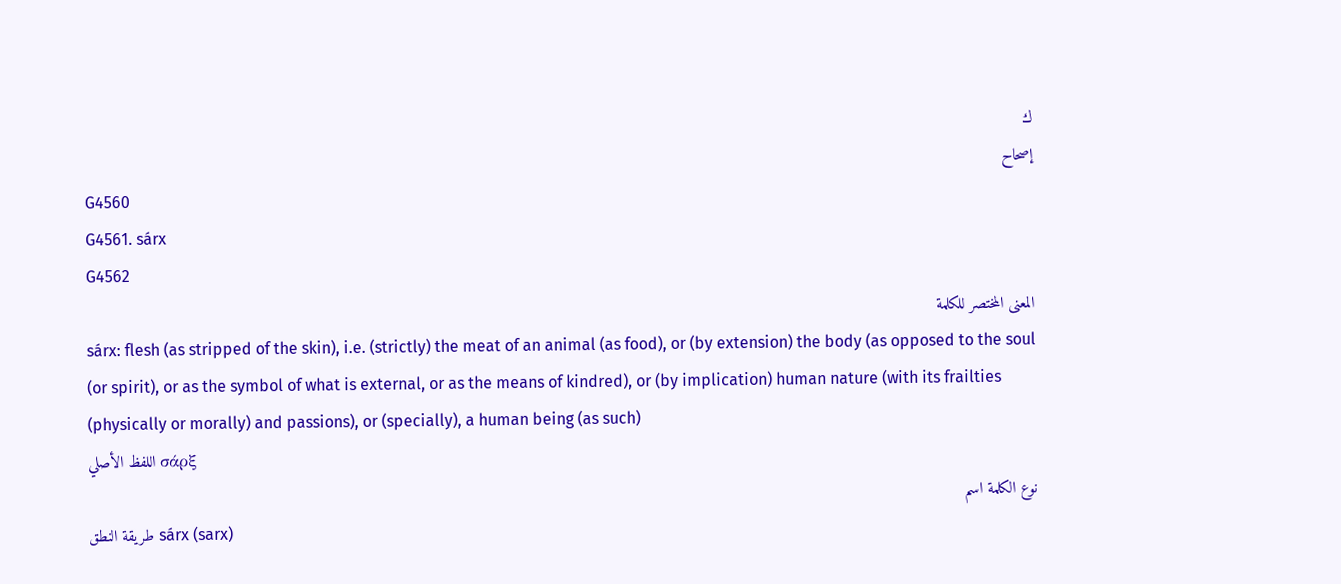ك
إصحاح
G4560
G4561. sárx
G4562
المعنى المختصر للكلمة
sárx: flesh (as stripped of the skin), i.e. (strictly) the meat of an animal (as food), or (by extension) the body (as opposed to the soul (or spirit), or as the symbol of what is external, or as the means of kindred), or (by implication) human nature (with its frailties (physically or morally) and passions), or (specially), a human being (as such)
اللفظ الأصلي σάρξ
نوع الكلمة اسم
طريقة النطق sárx (sarx)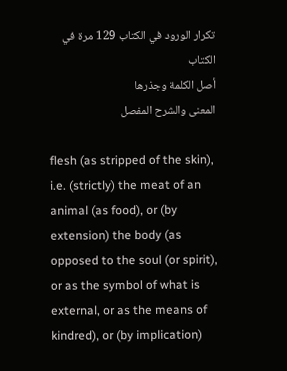تكرار الورود في الكتاب 129 مرة في الكتاب
أصل الكلمة وجذرها
المعنى والشرح المفصل

flesh (as stripped of the skin), i.e. (strictly) the meat of an animal (as food), or (by extension) the body (as opposed to the soul (or spirit), or as the symbol of what is external, or as the means of kindred), or (by implication)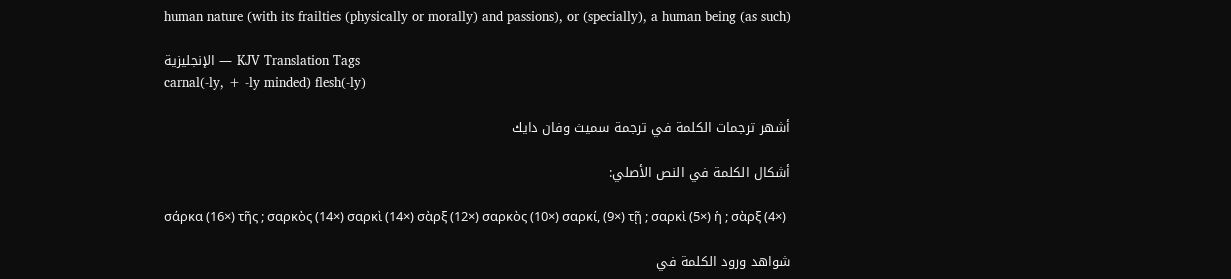human nature (with its frailties (physically or morally) and passions), or (specially), a human being (as such)

الإنجليزية — KJV Translation Tags
carnal(-ly, + -ly minded) flesh(-ly)

أشهر ترجمات الكلمة في ترجمة سميث وفان دايك

أشكال الكلمة في النص الأصلي:

σάρκα (16×) τῆς ; σαρκὸς (14×) σαρκὶ (14×) σὰρξ (12×) σαρκὸς (10×) σαρκί, (9×) τῇ ; σαρκὶ (5×) ἡ ; σὰρξ (4×)

شواهد ورود الكلمة في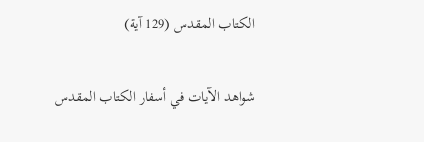الكتاب المقدس (129 آية)

شواهد الآيات في أسفار الكتاب المقدس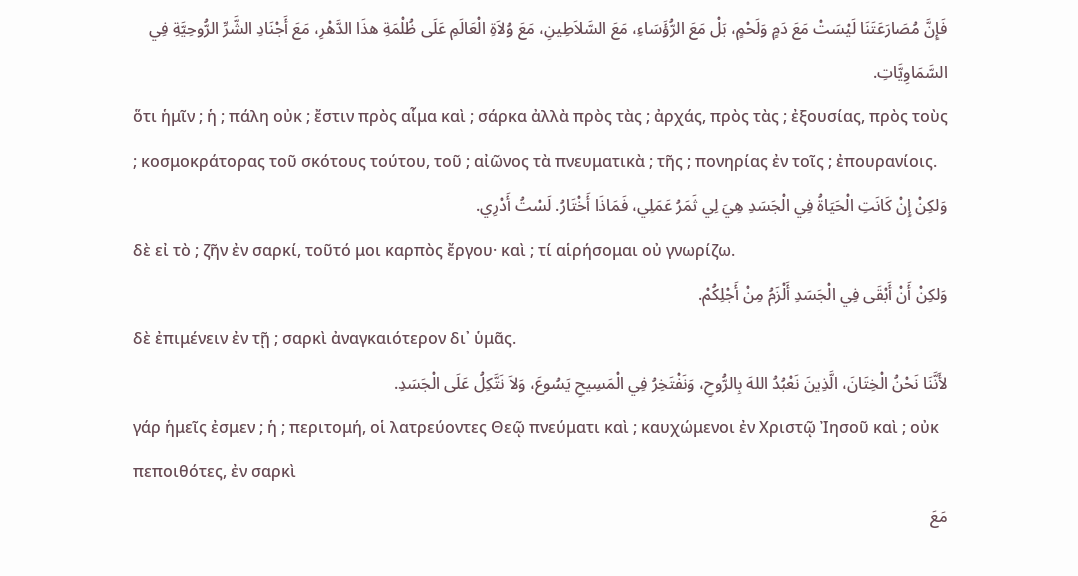فَإِنَّ مُصَارَعَتَنَا لَيْسَتْ مَعَ دَمٍ وَلَحْمٍ، بَلْ مَعَ الرُّؤَسَاءِ، مَعَ السَّلاَطِينِ، مَعَ وُلاَةِ الْعَالَمِ عَلَى ظُلْمَةِ هذَا الدَّهْرِ، مَعَ أَجْنَادِ الشَّرِّ الرُّوحِيَّةِ فِي السَّمَاوِيَّاتِ.
ὅτι ἡμῖν ; ἡ ; πάλη οὐκ ; ἔστιν πρὸς αἷμα καὶ ; σάρκα ἀλλὰ πρὸς τὰς ; ἀρχάς, πρὸς τὰς ; ἐξουσίας, πρὸς τοὺς ; κοσμοκράτορας τοῦ σκότους τούτου, τοῦ ; αἰῶνος τὰ πνευματικὰ ; τῆς ; πονηρίας ἐν τοῖς ; ἐπουρανίοις.
وَلكِنْ إِنْ كَانَتِ الْحَيَاةُ فِي الْجَسَدِ هِيَ لِي ثَمَرُ عَمَلِي، فَمَاذَا أَخْتَارُ. لَسْتُ أَدْرِي.
δὲ εἰ τὸ ; ζῆν ἐν σαρκί, τοῦτό μοι καρπὸς ἔργου· καὶ ; τί αἱρήσομαι οὐ γνωρίζω.
وَلكِنْ أَنْ أَبْقَى فِي الْجَسَدِ أَلْزَمُ مِنْ أَجْلِكُمْ.
δὲ ἐπιμένειν ἐν τῇ ; σαρκὶ ἀναγκαιότερον δι᾽ ὑμᾶς.
لأَنَّنَا نَحْنُ الْخِتَانَ، الَّذِينَ نَعْبُدُ اللهَ بِالرُّوحِ، وَنَفْتَخِرُ فِي الْمَسِيحِ يَسُوعَ، وَلاَ نَتَّكِلُ عَلَى الْجَسَدِ.
γάρ ἡμεῖς ἐσμεν ; ἡ ; περιτομή, οἱ λατρεύοντες Θεῷ πνεύματι καὶ ; καυχώμενοι ἐν Χριστῷ Ἰησοῦ καὶ ; οὐκ πεποιθότες, ἐν σαρκὶ
مَعَ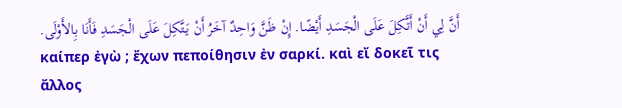أَنَّ لِي أَنْ أَتَّكِلَ عَلَى الْجَسَدِ أَيْضًا. إِنْ ظَنَّ وَاحِدٌ آخَرُ أَنْ يَتَّكِلَ عَلَى الْجَسَدِ فَأَنَا بِالأَوْلَى.
καίπερ ἐγὼ ; ἔχων πεποίθησιν ἐν σαρκί. καὶ εἴ δοκεῖ τις ἄλλος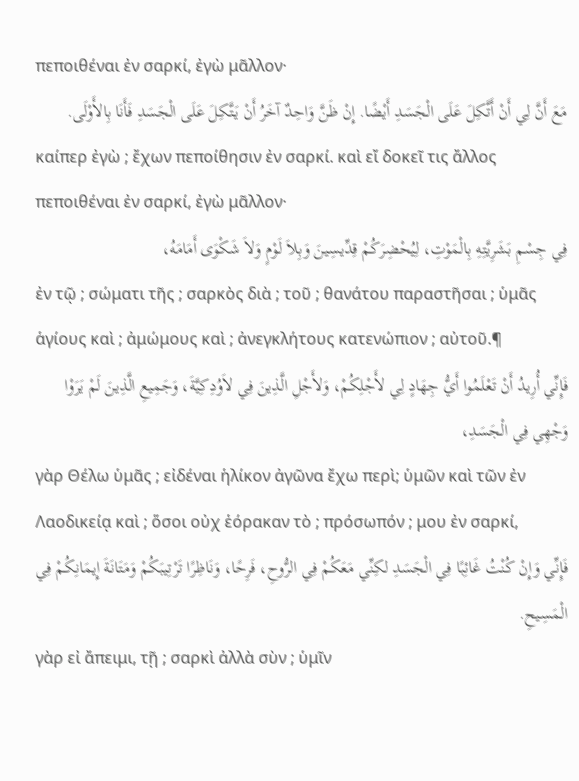πεποιθέναι ἐν σαρκί, ἐγὼ μᾶλλον·
مَعَ أَنَّ لِي أَنْ أَتَّكِلَ عَلَى الْجَسَدِ أَيْضًا. إِنْ ظَنَّ وَاحِدٌ آخَرُ أَنْ يَتَّكِلَ عَلَى الْجَسَدِ فَأَنَا بِالأَوْلَى.
καίπερ ἐγὼ ; ἔχων πεποίθησιν ἐν σαρκί. καὶ εἴ δοκεῖ τις ἄλλος πεποιθέναι ἐν σαρκί, ἐγὼ μᾶλλον·
فِي جِسْمِ بَشَرِيَّتِهِ بِالْمَوْتِ، لِيُحْضِرَكُمْ قِدِّيسِينَ وَبِلاَ لَوْمٍ وَلاَ شَكْوَى أَمَامَهُ،
ἐν τῷ ; σώματι τῆς ; σαρκὸς διὰ ; τοῦ ; θανάτου παραστῆσαι ; ὑμᾶς ἁγίους καὶ ; ἀμώμους καὶ ; ἀνεγκλήτους κατενώπιον ; αὐτοῦ.¶
فَإِنِّي أُرِيدُ أَنْ تَعْلَمُوا أَيُّ جِهَادٍ لِي لأَجْلِكُمْ، وَلأَجْلِ الَّذِينَ فِي لاَوُدِكِيَّةَ، وَجَمِيعِ الَّذِينَ لَمْ يَرَوْا وَجْهِي فِي الْجَسَدِ،
γὰρ Θέλω ὑμᾶς ; εἰδέναι ἡλίκον ἀγῶνα ἔχω περὶ; ὑμῶν καὶ τῶν ἐν Λαοδικείᾳ καὶ ; ὅσοι οὐχ ἑόρακαν τὸ ; πρόσωπόν ; μου ἐν σαρκί,
فَإِنِّي وَإِنْ كُنْتُ غَائِبًا فِي الْجَسَدِ لكِنِّي مَعَكُمْ فِي الرُّوحِ، فَرِحًا، وَنَاظِرًا تَرْتِيبَكُمْ وَمَتَانَةَ إِيمَانِكُمْ فِي الْمَسِيحِ.
γὰρ εἰ ἄπειμι, τῇ ; σαρκὶ ἀλλὰ σὺν ; ὑμῖν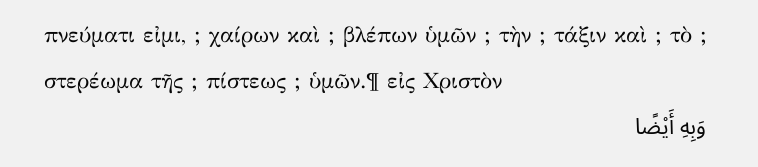πνεύματι εἰμι, ; χαίρων καὶ ; βλέπων ὑμῶν ; τὴν ; τάξιν καὶ ; τὸ ; στερέωμα τῆς ; πίστεως ; ὑμῶν.¶ εἰς Χριστὸν
وَبِهِ أَيْضًا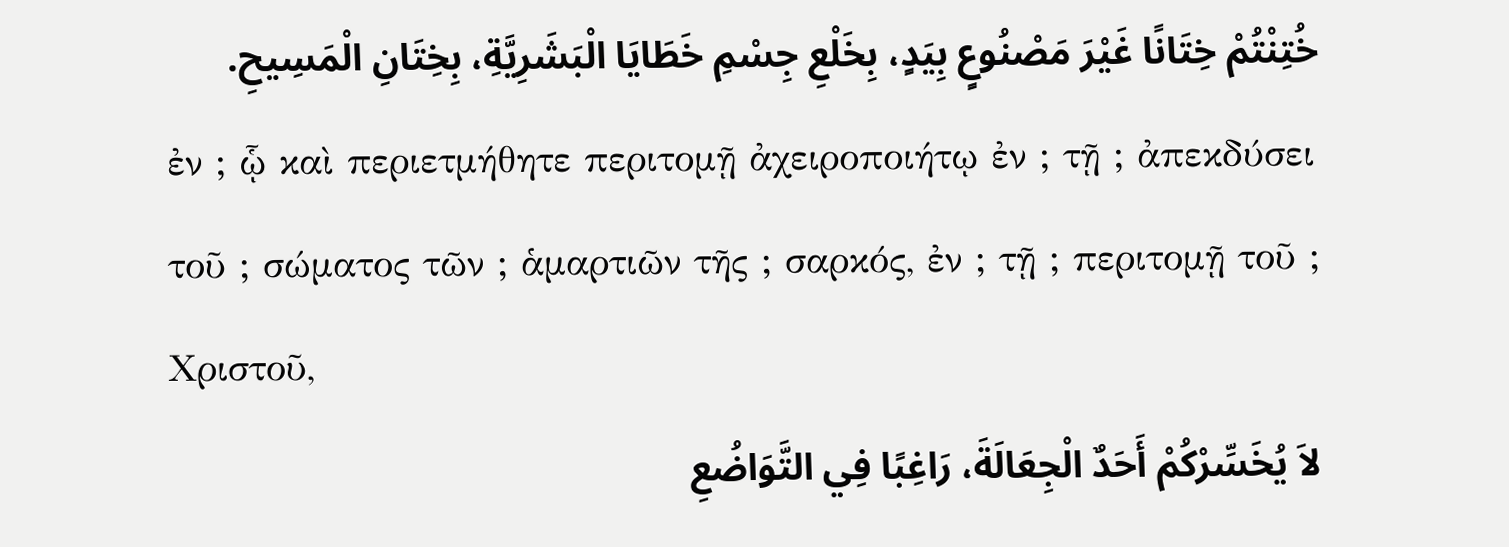خُتِنْتُمْ خِتَانًا غَيْرَ مَصْنُوعٍ بِيَدٍ، بِخَلْعِ جِسْمِ خَطَايَا الْبَشَرِيَّةِ، بِخِتَانِ الْمَسِيحِ.
ἐν ; ᾧ καὶ περιετμήθητε περιτομῇ ἀχειροποιήτῳ ἐν ; τῇ ; ἀπεκδύσει τοῦ ; σώματος τῶν ; ἁμαρτιῶν τῆς ; σαρκός, ἐν ; τῇ ; περιτομῇ τοῦ ; Χριστοῦ,
لاَ يُخَسِّرْكُمْ أَحَدٌ الْجِعَالَةَ، رَاغِبًا فِي التَّوَاضُعِ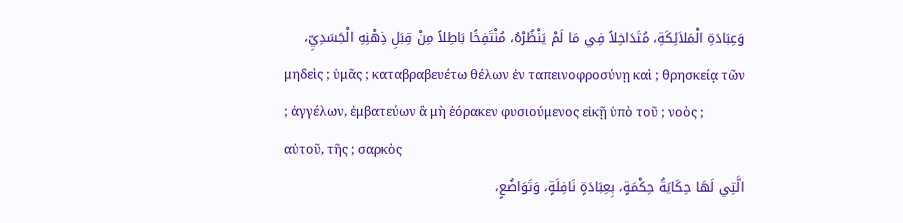وَعِبَادَةِ الْمَلاَئِكَةِ، مُتَدَاخِلاً فِي مَا لَمْ يَنْظُرْهُ، مُنْتَفِخًا بَاطِلاً مِنْ قِبَلِ ذِهْنِهِ الْجَسَدِيِّ،
μηδεὶς ; ὑμᾶς ; καταβραβευέτω θέλων ἐν ταπεινοφροσύνῃ καὶ ; θρησκείᾳ τῶν ; ἀγγέλων, ἐμβατεύων ἃ μὴ ἑόρακεν φυσιούμενος εἰκῇ ὑπὸ τοῦ ; νοὸς ; αὐτοῦ, τῆς ; σαρκὸς
الَّتِي لَهَا حِكَايَةُ حِكْمَةٍ، بِعِبَادَةٍ نَافِلَةٍ، وَتَوَاضُعٍ،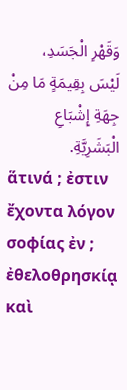وَقَهْرِ الْجَسَدِ، لَيْسَ بِقِيمَةٍ مَا مِنْ جِهَةِ إِشْبَاعِ الْبَشَرِيَّةِ.
ἅτινά ; ἐστιν ἔχοντα λόγον σοφίας ἐν ; ἐθελοθρησκίᾳ καὶ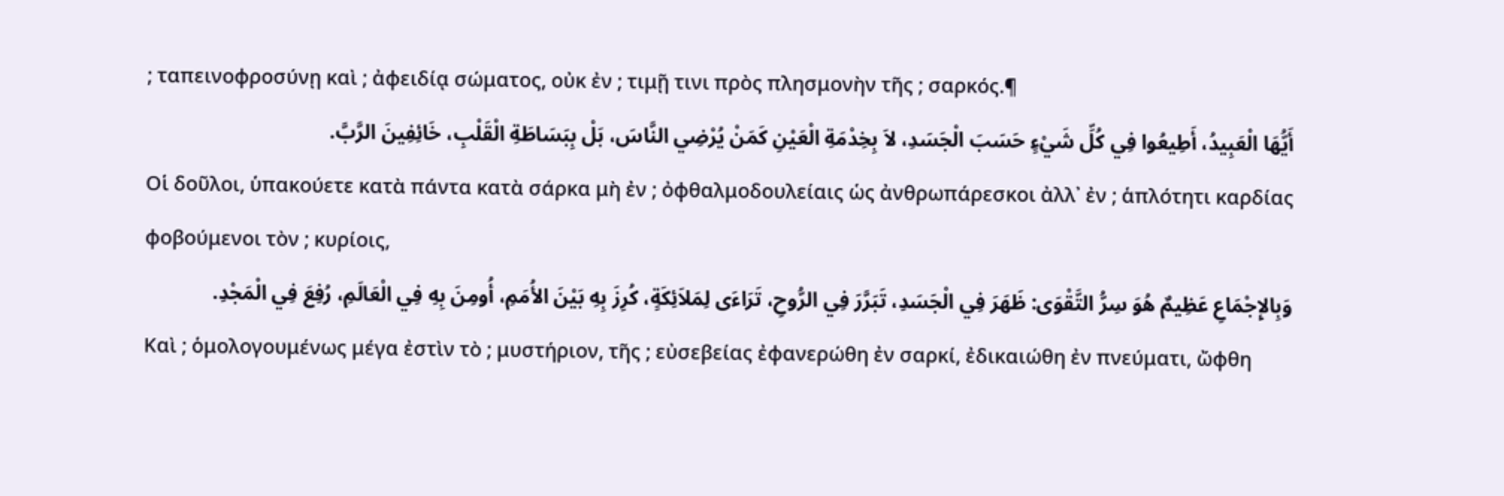; ταπεινοφροσύνῃ καὶ ; ἀφειδίᾳ σώματος, οὐκ ἐν ; τιμῇ τινι πρὸς πλησμονὴν τῆς ; σαρκός.¶
أَيُّهَا الْعَبِيدُ، أَطِيعُوا فِي كُلِّ شَيْءٍ حَسَبَ الْجَسَدِ، لاَ بِخِدْمَةِ الْعَيْنِ كَمَنْ يُرْضِي النَّاسَ، بَلْ بِبَسَاطَةِ الْقَلْبِ، خَائِفِينَ الرَّبَّ.
Οἱ δοῦλοι, ὑπακούετε κατὰ πάντα κατὰ σάρκα μὴ ἐν ; ὀφθαλμοδουλείαις ὡς ἀνθρωπάρεσκοι ἀλλ᾽ ἐν ; ἁπλότητι καρδίας φοβούμενοι τὸν ; κυρίοις,
وَبِالإِجْمَاعِ عَظِيمٌ هُوَ سِرُّ التَّقْوَى: ظَهَرَ فِي الْجَسَدِ، تَبَرَّرَ فِي الرُّوحِ، تَرَاءَى لِمَلاَئِكَةٍ، كُرِزَ بِهِ بَيْنَ الأُمَمِ، أُومِنَ بِهِ فِي الْعَالَمِ، رُفِعَ فِي الْمَجْدِ.
Καὶ ; ὁμολογουμένως μέγα ἐστὶν τὸ ; μυστήριον, τῆς ; εὐσεβείας ἐφανερώθη ἐν σαρκί, ἐδικαιώθη ἐν πνεύματι, ὤφθη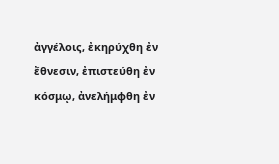ἀγγέλοις, ἐκηρύχθη ἐν ἔθνεσιν, ἐπιστεύθη ἐν κόσμῳ, ἀνελήμφθη ἐν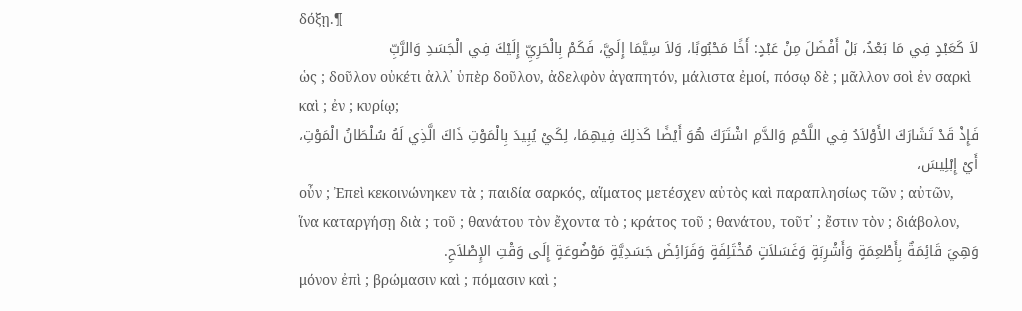δόξῃ.¶
لاَ كَعَبْدٍ فِي مَا بَعْدُ، بَلْ أَفْضَلَ مِنْ عَبْدٍ: أَخًا مَحْبُوبًا، وَلاَ سِيَّمَا إِلَيَّ، فَكَمْ بِالْحَرِيِّ إِلَيْكَ فِي الْجَسَدِ وَالرَّبِّ
ὡς ; δοῦλον οὐκέτι ἀλλ᾽ ὑπὲρ δοῦλον, ἀδελφὸν ἀγαπητόν, μάλιστα ἐμοί, πόσῳ δὲ ; μᾶλλον σοὶ ἐν σαρκὶ καὶ ; ἐν ; κυρίῳ;
فَإِذْ قَدْ تَشَارَكَ الأَوْلاَدُ فِي اللَّحْمِ وَالدَّمِ اشْتَرَكَ هُوَ أَيْضًا كَذلِكَ فِيهِمَا، لِكَيْ يُبِيدَ بِالْمَوْتِ ذَاكَ الَّذِي لَهُ سُلْطَانُ الْمَوْتِ، أَيْ إِبْلِيسَ،
οὖν ; Ἐπεὶ κεκοινώνηκεν τὰ ; παιδία σαρκός, αἵματος μετέσχεν αὐτὸς καὶ παραπλησίως τῶν ; αὐτῶν, ἵνα καταργήσῃ διὰ ; τοῦ ; θανάτου τὸν ἔχοντα τὸ ; κράτος τοῦ ; θανάτου, τοῦτ᾽ ; ἔστιν τὸν ; διάβολον,
وَهِيَ قَائِمَةٌ بِأَطْعِمَةٍ وَأَشْرِبَةٍ وَغَسَلاَتٍ مُخْتَلِفَةٍ وَفَرَائِضَ جَسَدِيَّةٍ مَوْضُوعَةٍ إِلَى وَقْتِ الإِصْلاَحِ.
μόνον ἐπὶ ; βρώμασιν καὶ ; πόμασιν καὶ ;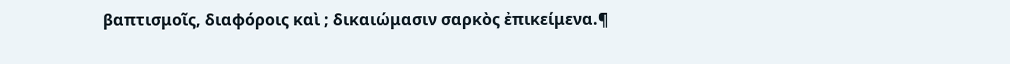βαπτισμοῖς, διαφόροις καὶ ; δικαιώμασιν σαρκὸς ἐπικείμενα.¶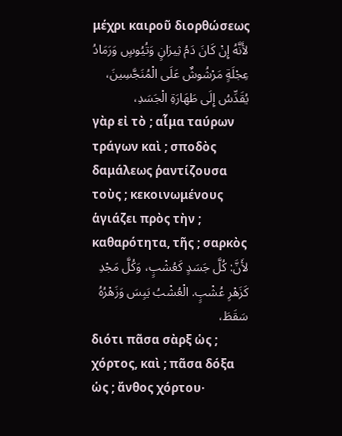μέχρι καιροῦ διορθώσεως
لأَنَّهُ إِنْ كَانَ دَمُ ثِيرَانٍ وَتُيُوسٍ وَرَمَادُ عِجْلَةٍ مَرْشُوشٌ عَلَى الْمُنَجَّسِينَ، يُقَدِّسُ إِلَى طَهَارَةِ الْجَسَدِ،
γὰρ εἰ τὸ ; αἷμα ταύρων τράγων καὶ ; σποδὸς δαμάλεως ῥαντίζουσα τοὺς ; κεκοινωμένους ἁγιάζει πρὸς τὴν ; καθαρότητα, τῆς ; σαρκὸς
لأَنَّ: كُلَّ جَسَدٍ كَعُشْبٍ، وَكُلَّ مَجْدِ كَزَهْرِ عُشْبٍ. الْعُشْبُ يَبِسَ وَزَهْرُهُ سَقَطَ،
διότι πᾶσα σὰρξ ὡς ; χόρτος, καὶ ; πᾶσα δόξα ὡς ; ἄνθος χόρτου·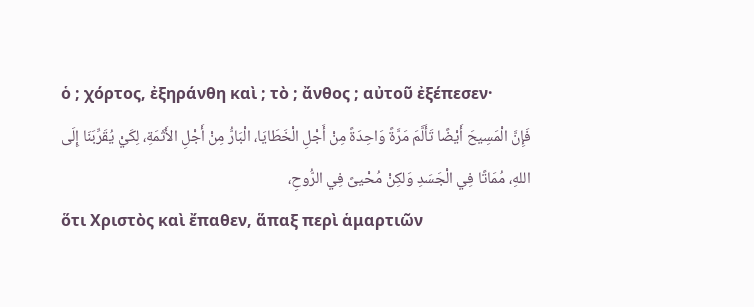ὁ ; χόρτος, ἐξηράνθη καὶ ; τὸ ; ἄνθος ; αὐτοῦ ἐξέπεσεν·
فَإِنَّ الْمَسِيحَ أَيْضًا تَأَلَّمَ مَرَّةً وَاحِدَةً مِنْ أَجْلِ الْخَطَايَا، الْبَارُّ مِنْ أَجْلِ الأَثَمَةِ، لِكَيْ يُقَرِّبَنَا إِلَى اللهِ، مُمَاتًا فِي الْجَسَدِ وَلكِنْ مُحْيىً فِي الرُّوحِ،
ὅτι Χριστὸς καὶ ἔπαθεν, ἅπαξ περὶ ἁμαρτιῶν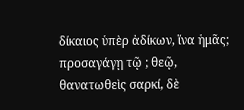δίκαιος ὑπὲρ ἀδίκων, ἵνα ἡμᾶς; προσαγάγῃ τῷ ; θεῷ, θανατωθεὶς σαρκί, δὲ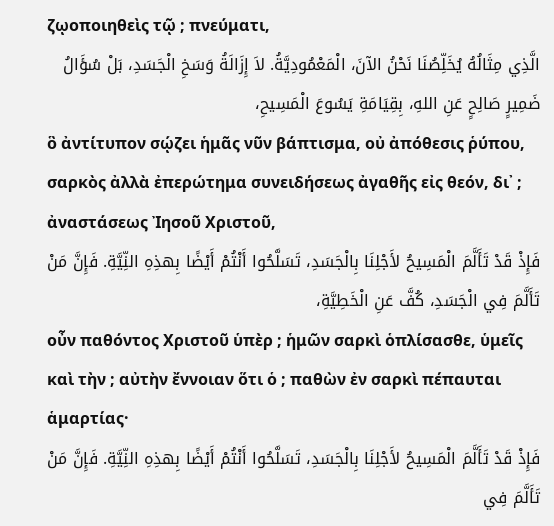ζῳοποιηθεὶς τῷ ; πνεύματι,
الَّذِي مِثَالُهُ يُخَلِّصُنَا نَحْنُ الآنَ، الْمَعْمُودِيَّةُ. لاَ إِزَالَةُ وَسَخِ الْجَسَدِ، بَلْ سُؤَالُ ضَمِيرٍ صَالِحٍ عَنِ اللهِ، بِقِيَامَةِ يَسُوعَ الْمَسِيحِ،
ὃ ἀντίτυπον σῴζει ἡμᾶς νῦν βάπτισμα, οὐ ἀπόθεσις ῥύπου, σαρκὸς ἀλλὰ ἐπερώτημα συνειδήσεως ἀγαθῆς εἰς θεόν, δι᾽ ; ἀναστάσεως Ἰησοῦ Χριστοῦ,
فَإِذْ قَدْ تَأَلَّمَ الْمَسِيحُ لأَجْلِنَا بِالْجَسَدِ، تَسَلَّحُوا أَنْتُمْ أَيْضًا بِهذِهِ النِّيَّةِ. فَإِنَّ مَنْ تَأَلَّمَ فِي الْجَسَدِ، كُفَّ عَنِ الْخَطِيَّةِ،
οὖν παθόντος Χριστοῦ ὑπὲρ ; ἡμῶν σαρκὶ ὁπλίσασθε, ὑμεῖς καὶ τὴν ; αὐτὴν ἔννοιαν ὅτι ὁ ; παθὼν ἐν σαρκὶ πέπαυται ἁμαρτίας·
فَإِذْ قَدْ تَأَلَّمَ الْمَسِيحُ لأَجْلِنَا بِالْجَسَدِ، تَسَلَّحُوا أَنْتُمْ أَيْضًا بِهذِهِ النِّيَّةِ. فَإِنَّ مَنْ تَأَلَّمَ فِي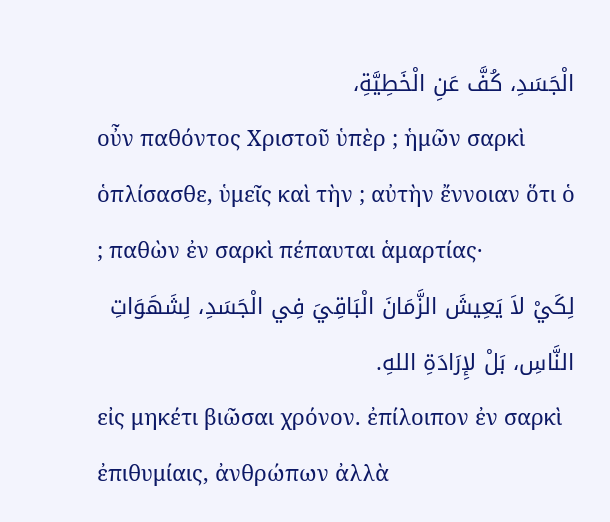الْجَسَدِ، كُفَّ عَنِ الْخَطِيَّةِ،
οὖν παθόντος Χριστοῦ ὑπὲρ ; ἡμῶν σαρκὶ ὁπλίσασθε, ὑμεῖς καὶ τὴν ; αὐτὴν ἔννοιαν ὅτι ὁ ; παθὼν ἐν σαρκὶ πέπαυται ἁμαρτίας·
لِكَيْ لاَ يَعِيشَ الزَّمَانَ الْبَاقِيَ فِي الْجَسَدِ، لِشَهَوَاتِ النَّاسِ، بَلْ لإِرَادَةِ اللهِ.
εἰς μηκέτι βιῶσαι χρόνον. ἐπίλοιπον ἐν σαρκὶ ἐπιθυμίαις, ἀνθρώπων ἀλλὰ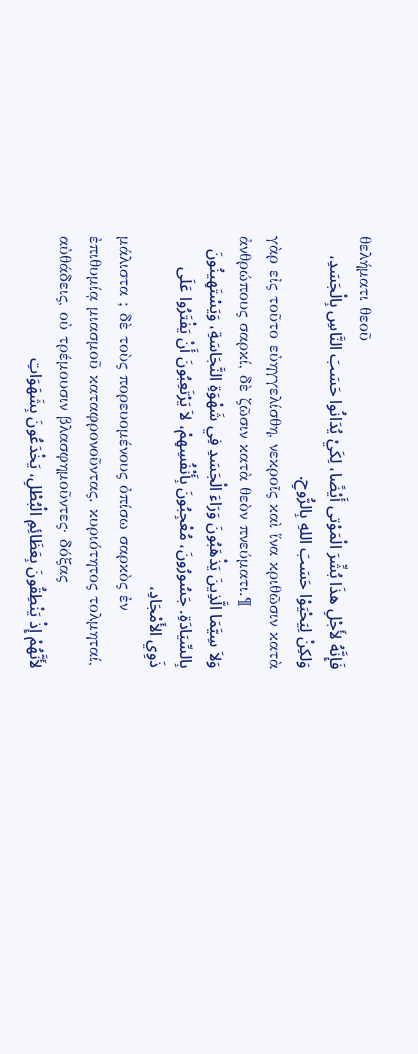θελήματι θεοῦ
فَإِنَّهُ لأَجْلِ هذَا بُشِّرَ الْمَوْتى أَيْضًا، لِكَيْ يُدَانُوا حَسَبَ النَّاسِ بِالْجَسَدِ، وَلكِنْ لِيَحْيَوْا حَسَبَ اللهِ بِالرُّوحِ.
γὰρ εἰς τοῦτο εὐηγγελίσθη, νεκροῖς καὶ ἵνα κριθῶσιν κατὰ ἀνθρώπους σαρκί, δὲ ζῶσιν κατὰ θεὸν πνεύματι.¶
وَلاَ سِيَّمَا الَّذِينَ يَذْهَبُونَ وَرَاءَ الْجَسَدِ فِي شَهْوَةِ النَّجَاسَةِ، وَيَسْتَهِينُونَ بِالسِّيَادَةِ. جَسُورُونَ، مُعْجِبُونَ بِأَنْفُسِهِمْ، لاَ يَرْتَعِبُونَ أَنْ يَفْتَرُوا عَلَى ذَوِي الأَمْجَادِ،
μάλιστα ; δὲ τοὺς πορευομένους ὀπίσω σαρκὸς ἐν ἐπιθυμίᾳ μιασμοῦ καταφρονοῦντας. κυριότητος τολμηταί, αὐθάδεις, οὐ τρέμουσιν βλασφημοῦντες· δόξας
لأَنَّهُمْ إِذْ يَنْطِقُونَ بِعَظَائِمِ الْبُطْلِ، يَخْدَعُونَ بِشَهَوَاتِ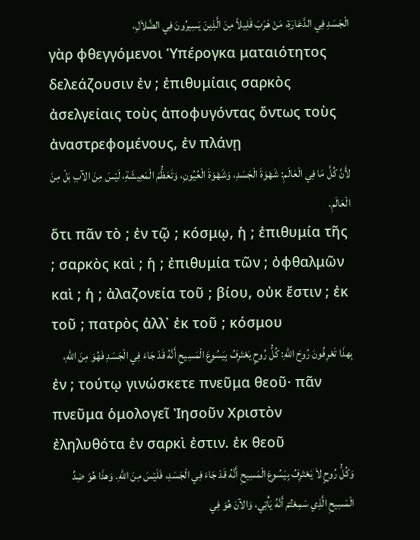الْجَسَدِ فِي الدَّعَارَةِ، مَنْ هَرَبَ قَلِيلاً مِنَ الَّذِينَ يَسِيرُونَ فِي الضَّلاَلِ،
γὰρ φθεγγόμενοι Ὑπέρογκα ματαιότητος δελεάζουσιν ἐν ; ἐπιθυμίαις σαρκὸς ἀσελγείαις τοὺς ἀποφυγόντας ὄντως τοὺς ἀναστρεφομένους, ἐν πλάνῃ
لأَنَّ كُلَّ مَا فِي الْعَالَمِ: شَهْوَةَ الْجَسَدِ، وَشَهْوَةَ الْعُيُونِ، وَتَعَظُّمَ الْمَعِيشَةِ، لَيْسَ مِنَ الآبِ بَلْ مِنَ الْعَالَمِ.
ὅτι πᾶν τὸ ; ἐν τῷ ; κόσμῳ, ἡ ; ἐπιθυμία τῆς ; σαρκὸς καὶ ; ἡ ; ἐπιθυμία τῶν ; ὀφθαλμῶν καὶ ; ἡ ; ἀλαζονεία τοῦ ; βίου, οὐκ ἔστιν ; ἐκ τοῦ ; πατρὸς ἀλλ᾽ ἐκ τοῦ ; κόσμου
بِهذَا تَعْرِفُونَ رُوحَ اللهِ: كُلُّ رُوحٍ يَعْتَرِفُ بِيَسُوعَ الْمَسِيحِ أَنَّهُ قَدْ جَاءَ فِي الْجَسَدِ فَهُوَ مِنَ اللهِ،
ἐν ; τούτῳ γινώσκετε πνεῦμα θεοῦ· πᾶν πνεῦμα ὁμολογεῖ Ἰησοῦν Χριστὸν ἐληλυθότα ἐν σαρκὶ ἐστιν. ἐκ θεοῦ
وَكُلُّ رُوحٍ لاَ يَعْتَرِفُ بِيَسُوعَ الْمَسِيحِ أَنَّهُ قَدْ جَاءَ فِي الْجَسَدِ، فَلَيْسَ مِنَ اللهِ. وَهذَا هُوَ ضِدِّ الْمَسِيحِ الَّذِي سَمِعْتُمْ أَنَّهُ يَأْتِي، وَالآنَ هُوَ فِي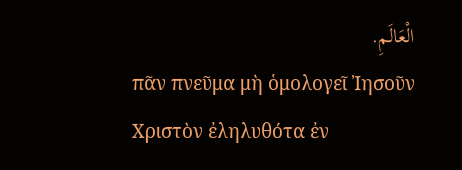الْعَالَمِ.
πᾶν πνεῦμα μὴ ὁμολογεῖ Ἰησοῦν Χριστὸν ἐληλυθότα ἐν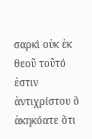σαρκὶ οὐκ ἐκ θεοῦ τοῦτό ἐστιν ἀντιχρίστου ὃ ἀκηκόατε ὅτι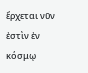ἔρχεται νῦν ἐστὶν ἐν κόσμῳ